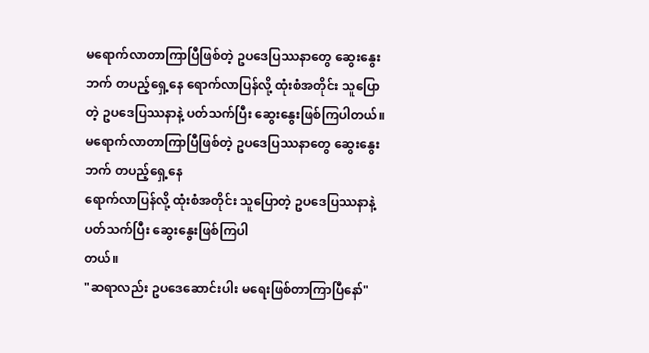မရောက်လာတာကြာပြီဖြစ်တဲ့ ဥပဒေပြဿနာတွေ ဆွေးနွေးဘက် တပည့်ရှေ့နေ ရောက်လာပြန်လို့ ထုံးစံအတိုင်း သူပြောတဲ့ ဥပဒေပြဿနာနဲ့ ပတ်သက်ပြီး ဆွေးနွေးဖြစ်ကြပါတယ်။
မရောက်လာတာကြာပြီဖြစ်တဲ့ ဥပဒေပြဿနာတွေ ဆွေးနွေးဘက် တပည့်ရှေ့နေ
ရောက်လာပြန်လို့ ထုံးစံအတိုင်း သူပြောတဲ့ ဥပဒေပြဿနာနဲ့ ပတ်သက်ပြီး ဆွေးနွေးဖြစ်ကြပါ
တယ်။
"ဆရာလည်း ဥပဒေဆောင်းပါး မရေးဖြစ်တာကြာပြီနော်"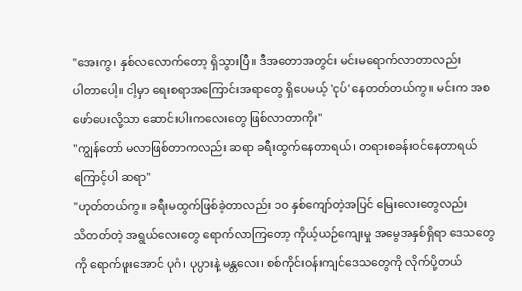"အေးကွ၊ နှစ်လလောက်တော့ ရှိသွားပြီ။ ဒီအတောအတွင်း မင်းမရောက်လာတာလည်း
ပါတာပေါ့။ ငါ့မှာ ရေးစရာအကြောင်းအရာတွေ ရှိပေမယ့် 'ငုပ်' နေတတ်တယ်ကွ။ မင်းက အစ
ဖော်ပေးလို့သာ ဆောင်းပါးကလေးတွေ ဖြစ်လာတာကိုး"
"ကျွန်တော် မလာဖြစ်တာကလည်း ဆရာ ခရီးထွက်နေတာရယ်၊ တရားစခန်းဝင်နေတာရယ်
ကြောင့်ပါ ဆရာ"
"ဟုတ်တယ်ကွ။ ခရီးမထွက်ဖြစ်ခဲ့တာလည်း ၁၀ နှစ်ကျော်တဲ့အပြင် မြေးလေးတွေလည်း
သိတတ်တဲ့ အရွယ်လေးတွေ ရောက်လာကြတော့ ကိုယ့်ယဉ်ကျေးမှု အမွေအနှစ်ရှိရာ ဒေသတွေ
ကို ရောက်ဖူးအောင် ပုဂံ၊ ပုပ္ပားနဲ့ မန္တလေး၊ စစ်ကိုင်းဝန်းကျင်ဒေသတွေကို လိုက်ပို့တယ်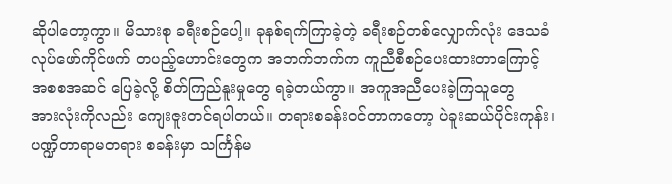ဆိုပါတော့ကွာ။ မိသားစု ခရီးစဉ်ပေါ့။ ခုနစ်ရက်ကြာခဲ့တဲ့ ခရီးစဉ်တစ်လျှောက်လုံး ဒေသခံ
လုပ်ဖော်ကိုင်ဖက် တပည့်ဟောင်းတွေက အဘက်ဘက်က ကူညီစီစဉ်ပေးထားတာကြောင့်
အစစအဆင် ပြေခဲ့လို့ စိတ်ကြည်နူးမှုတွေ ရခဲ့တယ်ကွာ။ အကူအညီပေးခဲ့ကြသူတွေ
အားလုံးကိုလည်း ကျေးဇူးတင်ရပါတယ်။ တရားစခန်းဝင်တာကတော့ ပဲခူးဆယ်ပိုင်းကုန်း၊
ပဏ္ဍိတာရာမတရား စခန်းမှာ သင်္ကြန်မ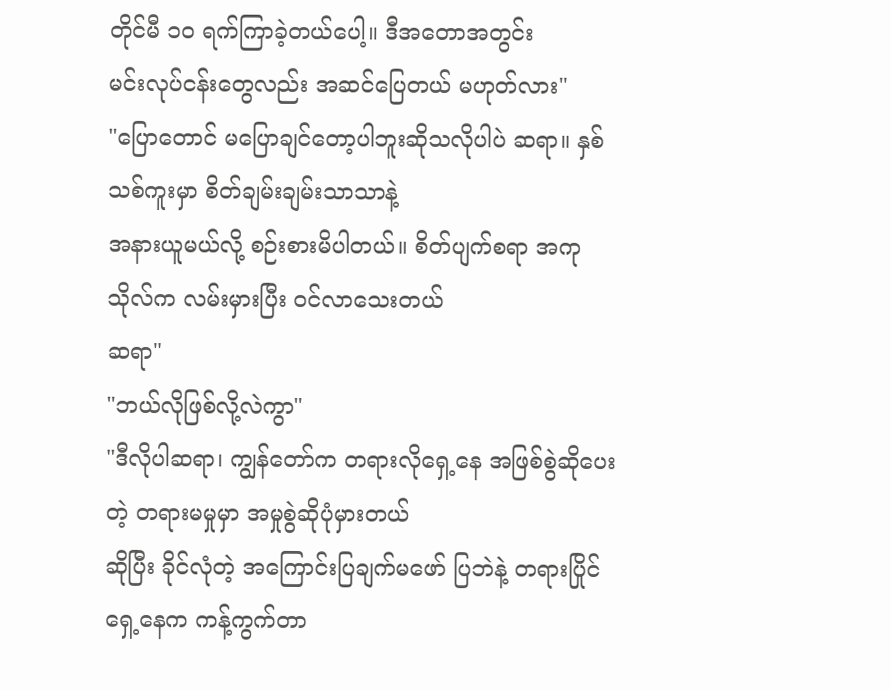တိုင်မီ ၁၀ ရက်ကြာခဲ့တယ်ပေါ့။ ဒီအတောအတွင်း
မင်းလုပ်ငန်းတွေလည်း အဆင်ပြေတယ် မဟုတ်လား"
"ပြောတောင် မပြောချင်တော့ပါဘူးဆိုသလိုပါပဲ ဆရာ။ နှစ်သစ်ကူးမှာ စိတ်ချမ်းချမ်းသာသာနဲ့
အနားယူမယ်လို့ စဉ်းစားမိပါတယ်။ စိတ်ပျက်စရာ အကုသိုလ်က လမ်းမှားပြီး ၀င်လာသေးတယ်
ဆရာ"
"ဘယ်လိုဖြစ်လို့လဲကွာ"
"ဒီလိုပါဆရာ၊ ကျွန်တော်က တရားလိုရှေ့နေ အဖြစ်စွဲဆိုပေးတဲ့ တရားမမှုမှာ အမှုစွဲဆိုပုံမှားတယ်
ဆိုပြီး ခိုင်လုံတဲ့ အကြောင်းပြချက်မဖော် ပြဘဲနဲ့ တရားပြိုင်ရှေ့နေက ကန့်ကွက်တာ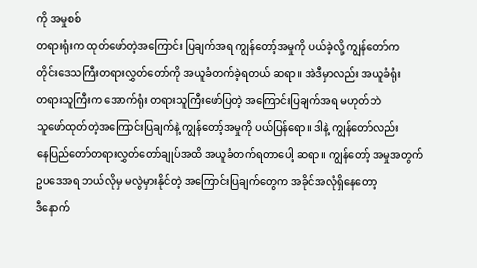ကို အမှုစစ်
တရားရုံးက ထုတ်ဖော်တဲ့အကြောင်း ပြချက်အရ ကျွန်တော့်အမှုကို ပယ်ခဲ့လို့ ကျွန်တော်က
တိုင်းဒေသကြီးတရားလွှတ်တော်ကို အယူခံတက်ခဲ့ရတယ် ဆရာ။ အဲဒီမှာလည်း အယူခံရုံး
တရားသူကြီးက အောက်ရုံး တရားသူကြီးဖော်ပြတဲ့ အကြောင်းပြချက်အရ မဟုတ်ဘဲ
သူဖော်ထုတ်တဲ့အကြောင်းပြချက်နဲ့ ကျွန်တော့်အမှုကို ပယ်ပြန်ရော။ ဒါနဲ့ ကျွန်တော်လည်း
နေပြည်တော်တရားလွှတ်တော်ချုပ်အထိ အယူခံတက်ရတာပေါ့ ဆရာ။ ကျွန်တော့် အမှုအတွက်
ဥပဒေအရ ဘယ်လိုမှ မလွဲမှားနိုင်တဲ့ အကြောင်းပြချက်တွေက အခိုင်အလုံရှိနေတော့
ဒီနောက်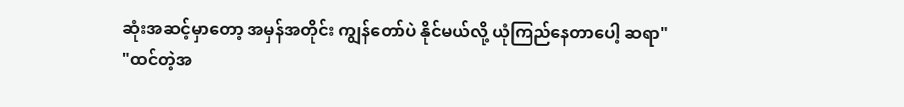ဆုံးအဆင့်မှာတော့ အမှန်အတိုင်း ကျွန်တော်ပဲ နိုင်မယ်လို့ ယုံကြည်နေတာပေါ့ ဆရာ"
"ထင်တဲ့အ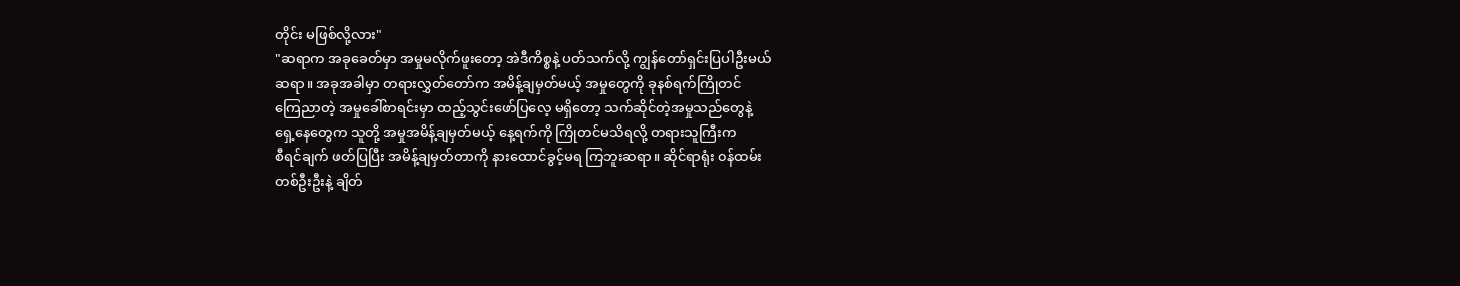တိုင်း မဖြစ်လို့လား"
"ဆရာက အခုခေတ်မှာ အမှုမလိုက်ဖူးတော့ အဲဒီကိစ္စနဲ့ ပတ်သက်လို့ ကျွန်တော်ရှင်းပြပါဦးမယ်
ဆရာ။ အခုအခါမှာ တရားလွှတ်တော်က အမိန့်ချမှတ်မယ့် အမှုတွေကို ခုနစ်ရက်ကြိုတင်
ကြေညာတဲ့ အမှုခေါ်စာရင်းမှာ ထည့်သွင်းဖော်ပြလေ့ မရှိတော့ သက်ဆိုင်တဲ့အမှုသည်တွေနဲ့
ရှေ့နေတွေက သူတို့ အမှုအမိန့်ချမှတ်မယ့် နေ့ရက်ကို ကြိုတင်မသိရလို့ တရားသူကြီးက
စီရင်ချက် ဖတ်ပြပြီး အမိန့်ချမှတ်တာကို နားထောင်ခွင့်မရ ကြဘူးဆရာ။ ဆိုင်ရာရုံး ၀န်ထမ်း
တစ်ဦးဦးနဲ့ ချိတ်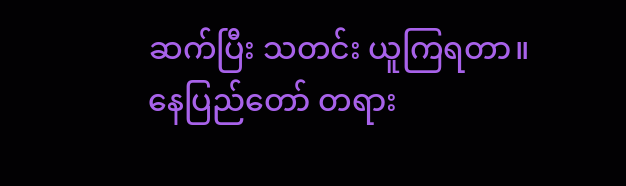ဆက်ပြီး သတင်း ယူကြရတာ။ နေပြည်တော် တရား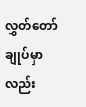လွှတ်တော်ချုပ်မှာလည်း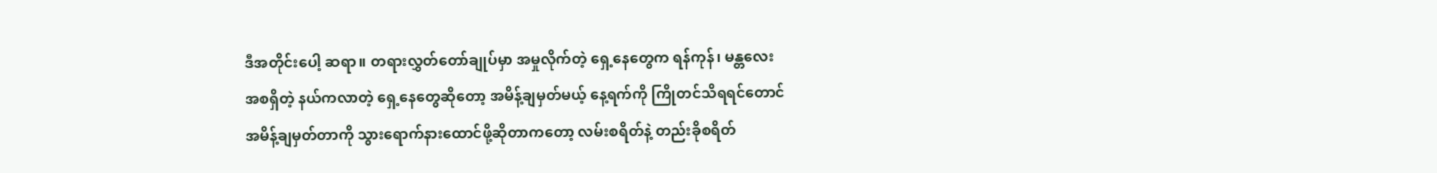ဒီအတိုင်းပေါ့ ဆရာ။ တရားလွှတ်တော်ချုပ်မှာ အမှုလိုက်တဲ့ ရှေ့နေတွေက ရန်ကုန်၊ မန္တလေး
အစရှိတဲ့ နယ်ကလာတဲ့ ရှေ့နေတွေဆိုတော့ အမိန့်ချမှတ်မယ့် နေ့ရက်ကို ကြိုတင်သိရရင်တောင်
အမိန့်ချမှတ်တာကို သွားရောက်နားထောင်ဖို့ဆိုတာကတော့ လမ်းစရိတ်နဲ့ တည်းခိုစရိတ်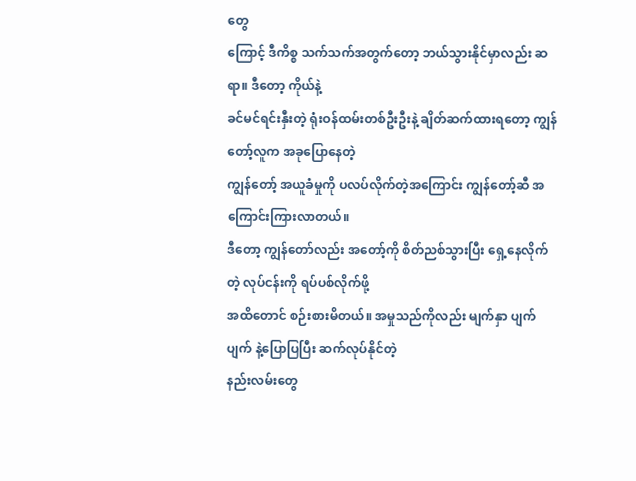တွေ
ကြောင့် ဒီကိစ္စ သက်သက်အတွက်တော့ ဘယ်သွားနိုင်မှာလည်း ဆရာ။ ဒီတော့ ကိုယ်နဲ့
ခင်မင်ရင်းနှီးတဲ့ ရုံးဝန်ထမ်းတစ်ဦးဦးနဲ့ ချိတ်ဆက်ထားရတော့ ကျွန်တော့်လူက အခုပြောနေတဲ့
ကျွန်တော့် အယူခံမှုကို ပလပ်လိုက်တဲ့အကြောင်း ကျွန်တော့်ဆီ အကြောင်းကြားလာတယ်။
ဒီတော့ ကျွန်တော်လည်း အတော့်ကို စိတ်ညစ်သွားပြီး ရှေ့နေလိုက်တဲ့ လုပ်ငန်းကို ရပ်ပစ်လိုက်ဖို့
အထိတောင် စဉ်းစားမိတယ်။ အမှုသည်ကိုလည်း မျက်နှာ ပျက်ပျက် နဲ့ပြောပြပြီး ဆက်လုပ်နိုင်တဲ့
နည်းလမ်းတွေ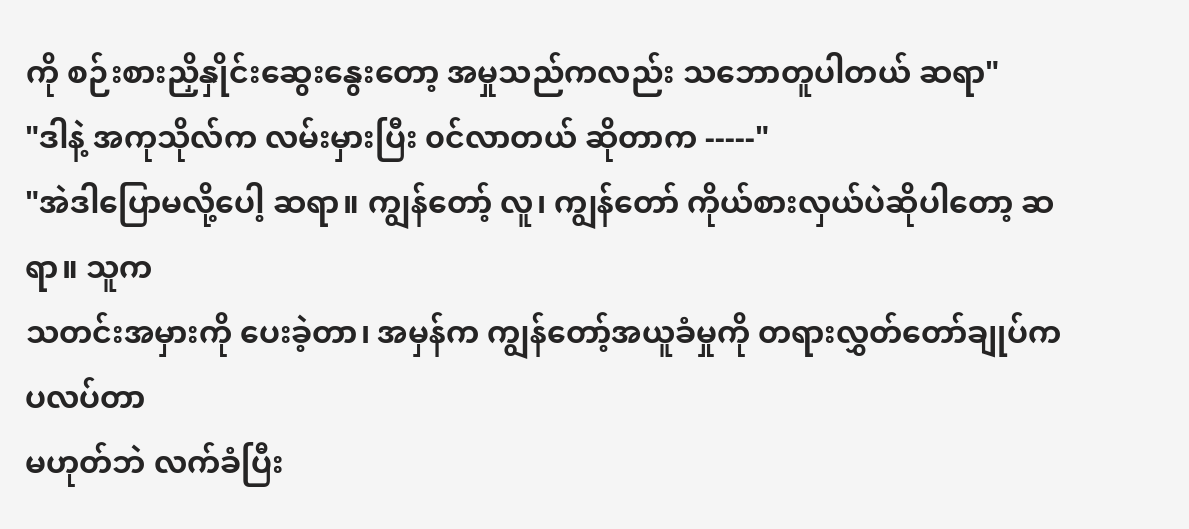ကို စဉ်းစားညှိနှိုင်းဆွေးနွေးတော့ အမှုသည်ကလည်း သဘောတူပါတယ် ဆရာ"
"ဒါနဲ့ အကုသိုလ်က လမ်းမှားပြီး ၀င်လာတယ် ဆိုတာက -----"
"အဲဒါပြောမလို့ပေါ့ ဆရာ။ ကျွန်တော့် လူ၊ ကျွန်တော် ကိုယ်စားလှယ်ပဲဆိုပါတော့ ဆရာ။ သူက
သတင်းအမှားကို ပေးခဲ့တာ၊ အမှန်က ကျွန်တော့်အယူခံမှုကို တရားလွှတ်တော်ချုပ်က ပလပ်တာ
မဟုတ်ဘဲ လက်ခံပြီး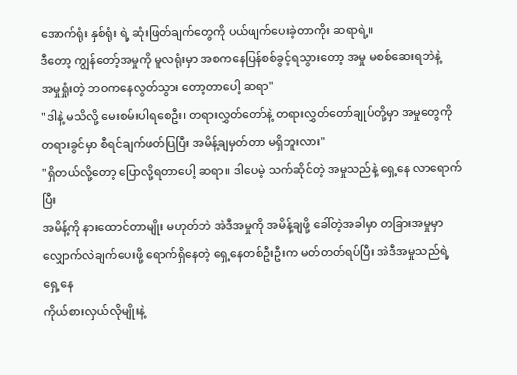အောက်ရုံး နှစ်ရုံး ရဲ့ ဆုံးဖြတ်ချက်တွေကို ပယ်ဖျက်ပေးခဲ့တာကိုး ဆရာရဲ့။
ဒီတော့ ကျွန်တော့်အမှုကို မူလရုံးမှာ အစကနေပြန်စစ်ခွင့်ရသွားတော့ အမှု မစစ်ဆေးရဘဲနဲ့
အမှုရှုံးတဲ့ ဘဝကနေလွတ်သွား တော့တာပေါ့ ဆရာ"
"ဒါနဲ့ မသိလို့ မေးစမ်းပါရစေဦး၊ တရားလွှတ်တော်နဲ့ တရားလွှတ်တော်ချုပ်တို့မှာ အမှုတွေကို
တရားခွင်မှာ စီရင်ချက်ဖတ်ပြပြီး အမိန့်ချမှတ်တာ မရှိဘူးလား"
"ရှိတယ်လို့တော့ ပြောလို့ရတာပေါ့ ဆရာ။ ဒါပေမဲ့ သက်ဆိုင်တဲ့ အမှုသည်နဲ့ ရှေ့နေ လာရောက်ပြီး
အမိန့်ကို နားထောင်တာမျိုး မဟုတ်ဘဲ အဲဒီအမှုကို အမိန့်ချဖို့ ခေါ်တဲ့အခါမှာ တခြားအမှုမှာ
လျှောက်လဲချက်ပေးဖို့ ရောက်ရှိနေတဲ့ ရှေ့နေတစ်ဦးဦးက မတ်တတ်ရပ်ပြီး အဲဒီအမှုသည်ရဲ့ ရှေ့နေ
ကိုယ်စားလှယ်လိုမျိုးနဲ့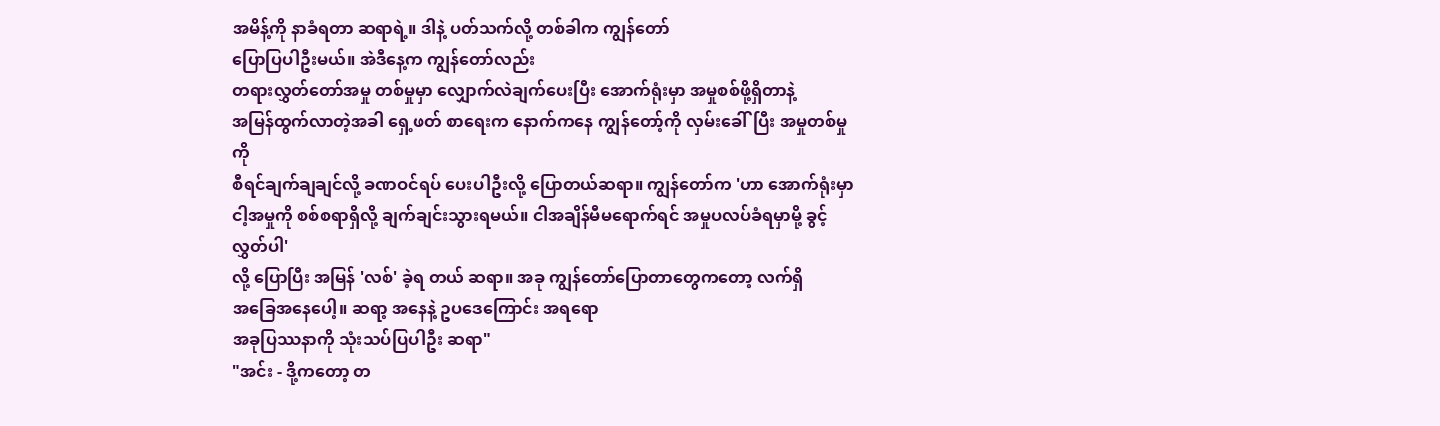အမိန့်ကို နာခံရတာ ဆရာရဲ့။ ဒါနဲ့ ပတ်သက်လို့ တစ်ခါက ကျွန်တော်
ပြောပြပါဦးမယ်။ အဲဒီနေ့က ကျွန်တော်လည်း
တရားလွှတ်တော်အမှု တစ်မှုမှာ လျှောက်လဲချက်ပေးပြီး အောက်ရုံးမှာ အမှုစစ်ဖို့ရှိတာနဲ့
အမြန်ထွက်လာတဲ့အခါ ရှေ့ဖတ် စာရေးက နောက်ကနေ ကျွန်တော့်ကို လှမ်းခေါ်ပြီး အမှုတစ်မှုကို
စီရင်ချက်ချချင်လို့ ခဏဝင်ရပ် ပေးပါဦးလို့ ပြောတယ်ဆရာ။ ကျွန်တော်က 'ဟာ အောက်ရုံးမှာ
ငါ့အမှုကို စစ်စရာရှိလို့ ချက်ချင်းသွားရမယ်။ ငါအချိန်မီမရောက်ရင် အမှုပလပ်ခံရမှာမို့ ခွင့်လွှတ်ပါ'
လို့ ပြောပြီး အမြန် 'လစ်' ခဲ့ရ တယ် ဆရာ။ အခု ကျွန်တော်ပြောတာတွေကတော့ လက်ရှိ
အခြေအနေပေါ့။ ဆရာ့ အနေနဲ့ ဥပဒေကြောင်း အရရော
အခုပြဿနာကို သုံးသပ်ပြပါဦး ဆရာ"
"အင်း - ဒို့ကတော့ တ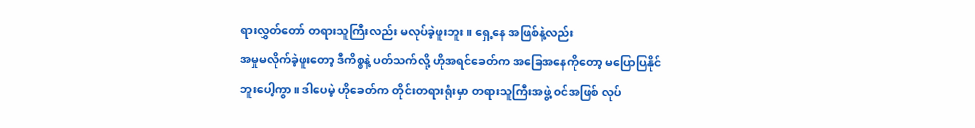ရားလွှတ်တော် တရားသူကြီးလည်း မလုပ်ခဲ့ဖူးဘူး။ ရှေ့နေ အဖြစ်နဲ့လည်း
အမှုမလိုက်ခဲ့ဖူးတော့ ဒီကိစ္စနဲ့ ပတ်သက်လို့ ဟိုအရင်ခေတ်က အခြေအနေကိုတော့ မပြောပြနိုင်
ဘူးပေါ့ကွာ။ ဒါပေမဲ့ ဟိုခေတ်က တိုင်းတရားရုံးမှာ တရားသူကြီးအဖွဲ့ ၀င်အဖြစ် လုပ်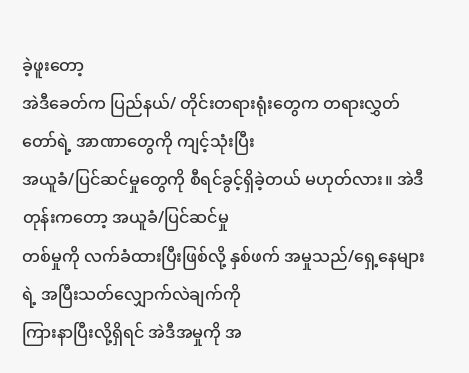ခဲ့ဖူးတော့
အဲဒီခေတ်က ပြည်နယ်/ တိုင်းတရားရုံးတွေက တရားလွှတ်တော်ရဲ့ အာဏာတွေကို ကျင့်သုံးပြီး
အယူခံ/ပြင်ဆင်မှုတွေကို စီရင်ခွင့်ရှိခဲ့တယ် မဟုတ်လား။ အဲဒီတုန်းကတော့ အယူခံ/ပြင်ဆင်မှု
တစ်မှုကို လက်ခံထားပြီးဖြစ်လို့ နှစ်ဖက် အမှုသည်/ရှေ့နေများရဲ့ အပြီးသတ်လျှောက်လဲချက်ကို
ကြားနာပြီးလို့ရှိရင် အဲဒီအမှုကို အ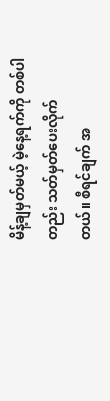မိန့်ချမှတ်မယ့် မဲ့နေ့ရက်ကို တစ်ပါတည်း သတ်မှတ်ပေးလိုက်
တယ်။ စီရင်ချက် အ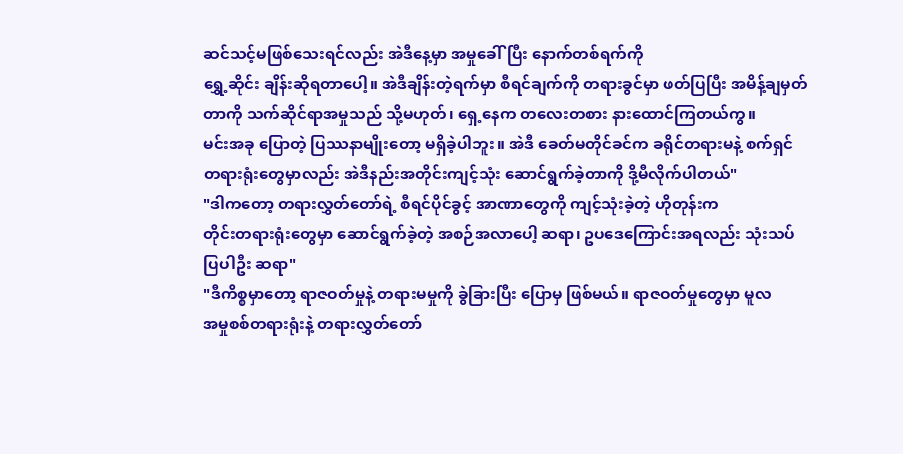ဆင်သင့်မဖြစ်သေးရင်လည်း အဲဒီနေ့မှာ အမှုခေါ်ပြီး နောက်တစ်ရက်ကို
ရွှေ့ဆိုင်း ချိန်းဆိုရတာပေါ့။ အဲဒီချိန်းတဲ့ရက်မှာ စီရင်ချက်ကို တရားခွင်မှာ ဖတ်ပြပြီး အမိန့်ချမှတ်
တာကို သက်ဆိုင်ရာအမှုသည် သို့မဟုတ်၊ ရှေ့နေက တလေးတစား နားထောင်ကြတယ်ကွ။
မင်းအခု ပြောတဲ့ ပြဿနာမျိုးတော့ မရှိခဲ့ပါဘူး။ အဲဒီ ခေတ်မတိုင်ခင်က ခရိုင်တရားမနဲ့ စက်ရှင်
တရားရုံးတွေမှာလည်း အဲဒီနည်းအတိုင်းကျင့်သုံး ဆောင်ရွက်ခဲ့တာကို ဒို့မီလိုက်ပါတယ်"
"ဒါကတော့ တရားလွှတ်တော်ရဲ့ စီရင်ပိုင်ခွင့် အာဏာတွေကို ကျင့်သုံးခဲ့တဲ့ ဟိုတုန်းက
တိုင်းတရားရုံးတွေမှာ ဆောင်ရွက်ခဲ့တဲ့ အစဉ်အလာပေါ့ ဆရာ၊ ဥပဒေကြောင်းအရလည်း သုံးသပ်
ပြပါဦး ဆရာ"
"ဒီကိစ္စမှာတော့ ရာဇဝတ်မှုနဲ့ တရားမမှုကို ခွဲခြားပြီး ပြောမှ ဖြစ်မယ်။ ရာဇဝတ်မှုတွေမှာ မူလ
အမှုစစ်တရားရုံးနဲ့ တရားလွှတ်တော်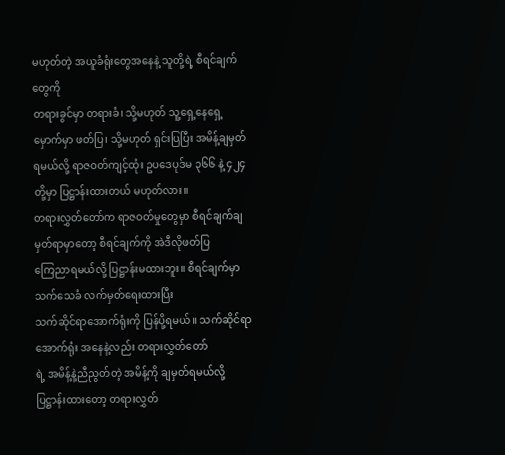မဟုတ်တဲ့ အယူခံရုံးတွေအနေနဲ့ သူတို့ရဲ့ စီရင်ချက်တွေကို
တရားခွင်မှာ တရားခံ၊ သို့မဟုတ် သူ့ရှေ့နေရှေ့မှောက်မှာ ဖတ်ပြ၊ သို့မဟုတ် ရှင်းပြပြီး အမိန့်ချမှတ်
ရမယ်လို့ ရာဇဝတ်ကျင့်ထုံး ဥပဒေပုဒ်မ ၃၆၆ နဲ့ ၄၂၄ တို့မှာ ပြဋ္ဌာန်းထားတယ် မဟုတ်လား။
တရားလွှတ်တော်က ရာဇဝတ်မှုတွေမှာ စီရင်ချက်ချမှတ်ရာမှာတော့ စီရင်ချက်ကို အဲဒီလိုဖတ်ပြ
ကြေညာရမယ်လို့ ပြဋ္ဌာန်းမထားဘူး။ စီရင်ချက်မှာ သက်သေခံ လက်မှတ်ရေးထားပြီး
သက်ဆိုင်ရာအောက်ရုံးကို ပြန်ပို့ရမယ်။ သက်ဆိုင်ရာအောက်ရုံး အနေနဲ့လည်း တရားလွှတ်တော်
ရဲ့ အမိန့်နဲ့ညီညွတ်တဲ့ အမိန့်ကို ချမှတ်ရမယ်လို့ ပြဋ္ဌာန်းထားတော့ တရားလွှတ်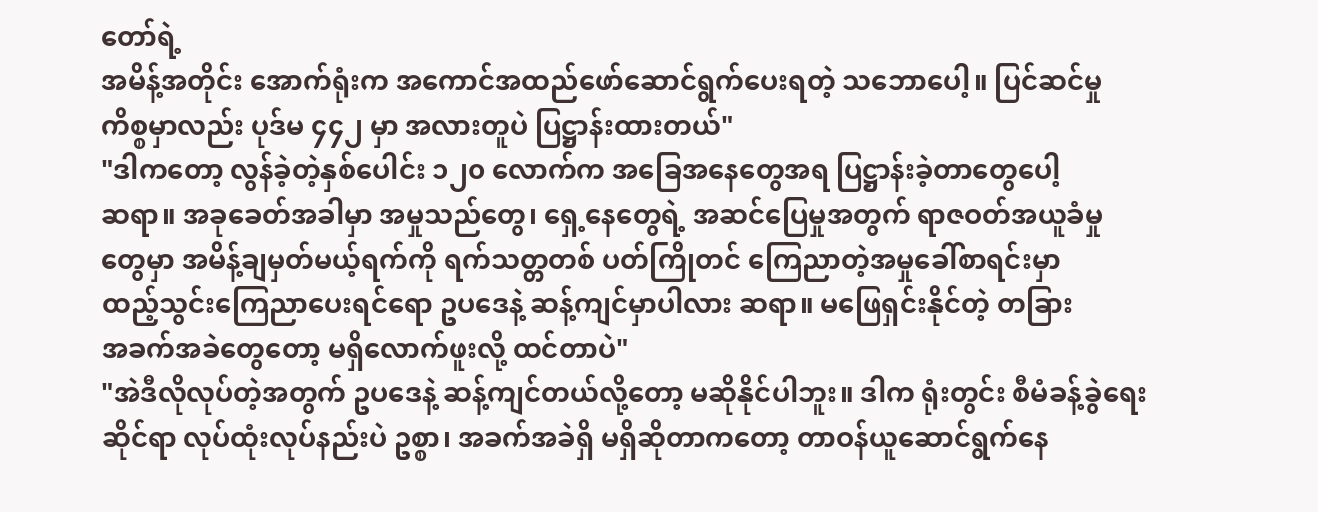တော်ရဲ့
အမိန့်အတိုင်း အောက်ရုံးက အကောင်အထည်ဖော်ဆောင်ရွက်ပေးရတဲ့ သဘောပေါ့။ ပြင်ဆင်မှု
ကိစ္စမှာလည်း ပုဒ်မ ၄၄၂ မှာ အလားတူပဲ ပြဋ္ဌာန်းထားတယ်"
"ဒါကတော့ လွန်ခဲ့တဲ့နှစ်ပေါင်း ၁၂၀ လောက်က အခြေအနေတွေအရ ပြဋ္ဌာန်းခဲ့တာတွေပေါ့
ဆရာ။ အခုခေတ်အခါမှာ အမှုသည်တွေ၊ ရှေ့နေတွေရဲ့ အဆင်ပြေမှုအတွက် ရာဇဝတ်အယူခံမှု
တွေမှာ အမိန့်ချမှတ်မယ့်ရက်ကို ရက်သတ္တတစ် ပတ်ကြိုတင် ကြေညာတဲ့အမှုခေါ်စာရင်းမှာ
ထည့်သွင်းကြေညာပေးရင်ရော ဥပဒေနဲ့ ဆန့်ကျင်မှာပါလား ဆရာ။ မဖြေရှင်းနိုင်တဲ့ တခြား
အခက်အခဲတွေတော့ မရှိလောက်ဖူးလို့ ထင်တာပဲ"
"အဲဒီလိုလုပ်တဲ့အတွက် ဥပဒေနဲ့ ဆန့်ကျင်တယ်လို့တော့ မဆိုနိုင်ပါဘူး။ ဒါက ရုံးတွင်း စီမံခန့်ခွဲရေး
ဆိုင်ရာ လုပ်ထုံးလုပ်နည်းပဲ ဥစ္စာ၊ အခက်အခဲရှိ မရှိဆိုတာကတော့ တာဝန်ယူဆောင်ရွက်နေ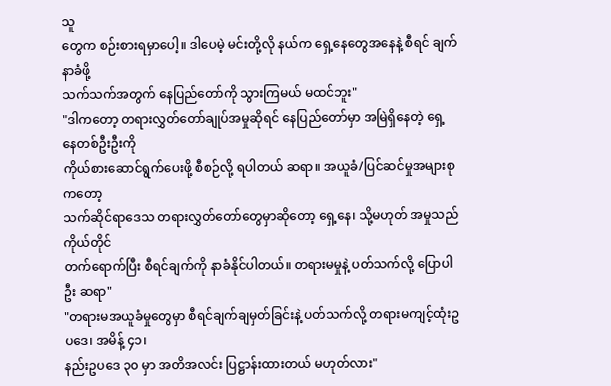သူ
တွေက စဉ်းစားရမှာပေါ့။ ဒါပေမဲ့ မင်းတို့လို နယ်က ရှေ့နေတွေအနေနဲ့ စီရင် ချက်နာခံဖို့
သက်သက်အတွက် နေပြည်တော်ကို သွားကြမယ် မထင်ဘူး"
"ဒါကတော့ တရားလွှတ်တော်ချုပ်အမှုဆိုရင် နေပြည်တော်မှာ အမြဲရှိနေတဲ့ ရှေ့နေတစ်ဦးဦးကို
ကိုယ်စားဆောင်ရွက်ပေးဖို့ စီစဉ်လို့ ရပါတယ် ဆရာ။ အယူခံ/ပြင်ဆင်မှုအများစုကတော့
သက်ဆိုင်ရာဒေသ တရားလွှတ်တော်တွေမှာဆိုတော့ ရှေ့နေ၊ သို့မဟုတ် အမှုသည်ကိုယ်တိုင်
တက်ရောက်ပြီး စီရင်ချက်ကို နာခံနိုင်ပါတယ်။ တရားမမှုနဲ့ ပတ်သက်လို့ ပြောပါဦး ဆရာ"
"တရားမအယူခံမှုတွေမှာ စီရင်ချက်ချမှတ်ခြင်းနဲ့ ပတ်သက်လို့ တရားမကျင့်ထုံးဥပဒေ၊ အမိန့် ၄၁၊
နည်းဥပဒေ ၃၀ မှာ အတိအလင်း ပြဋ္ဌာန်းထားတယ် မဟုတ်လား"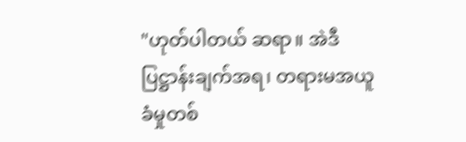"ဟုတ်ပါတယ် ဆရာ။ အဲဒီပြဋ္ဌာန်းချက်အရ၊ တရားမအယူခံမှုတစ်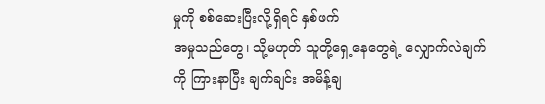မှုကို စစ်ဆေးပြီးလို့ရှိရင် နှစ်ဖက်
အမှုသည်တွေ၊ သို့မဟုတ် သူတို့ရှေ့နေတွေရဲ့ လျှောက်လဲချက်ကို ကြားနာပြီး ချက်ချင်း အမိန့်ချ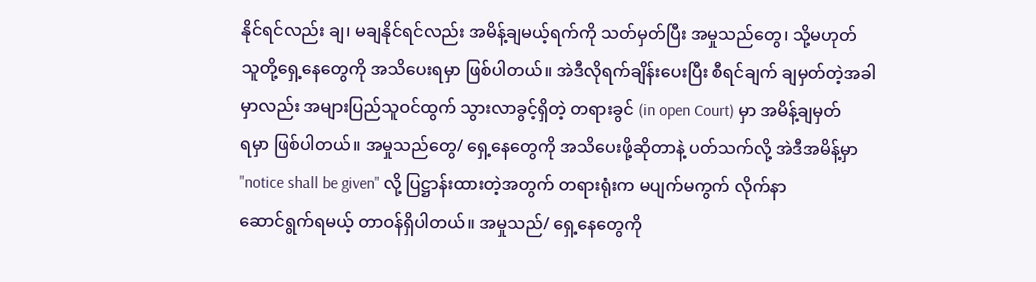နိုင်ရင်လည်း ချ၊ မချနိုင်ရင်လည်း အမိန့်ချမယ့်ရက်ကို သတ်မှတ်ပြီး အမှုသည်တွေ၊ သို့မဟုတ်
သူတို့ရှေ့နေတွေကို အသိပေးရမှာ ဖြစ်ပါတယ်။ အဲဒီလိုရက်ချိန်းပေးပြီး စီရင်ချက် ချမှတ်တဲ့အခါ
မှာလည်း အများပြည်သူဝင်ထွက် သွားလာခွင့်ရှိတဲ့ တရားခွင် (in open Court) မှာ အမိန့်ချမှတ်
ရမှာ ဖြစ်ပါတယ်။ အမှုသည်တွေ/ ရှေ့နေတွေကို အသိပေးဖို့ဆိုတာနဲ့ ပတ်သက်လို့ အဲဒီအမိန့်မှာ
"notice shall be given" လို့ ပြဋ္ဌာန်းထားတဲ့အတွက် တရားရုံးက မပျက်မကွက် လိုက်နာ
ဆောင်ရွက်ရမယ့် တာဝန်ရှိပါတယ်။ အမှုသည်/ ရှေ့နေတွေကို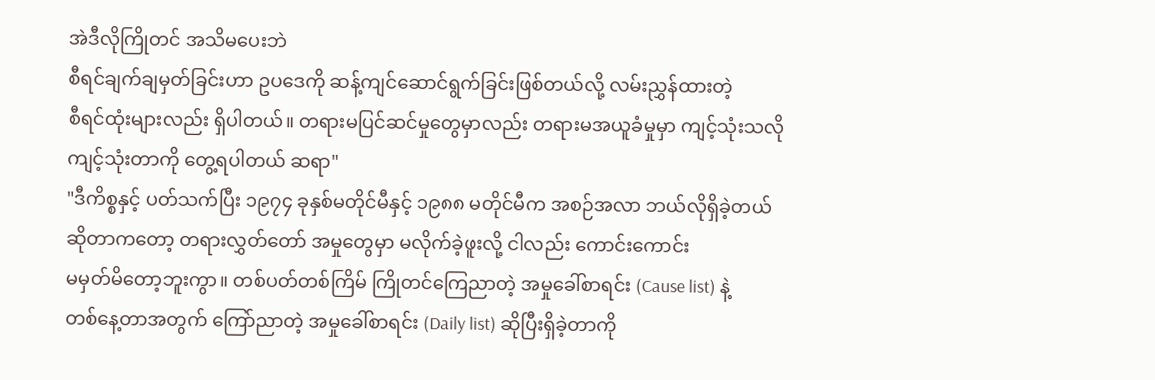အဲဒီလိုကြိုတင် အသိမပေးဘဲ
စီရင်ချက်ချမှတ်ခြင်းဟာ ဥပဒေကို ဆန့်ကျင်ဆောင်ရွက်ခြင်းဖြစ်တယ်လို့ လမ်းညွှန်ထားတဲ့
စီရင်ထုံးများလည်း ရှိပါတယ်။ တရားမပြင်ဆင်မှုတွေမှာလည်း တရားမအယူခံမှုမှာ ကျင့်သုံးသလို
ကျင့်သုံးတာကို တွေ့ရပါတယ် ဆရာ"
"ဒီကိစ္စနှင့် ပတ်သက်ပြီး ၁၉၇၄ ခုနှစ်မတိုင်မီနှင့် ၁၉၈၈ မတိုင်မီက အစဉ်အလာ ဘယ်လိုရှိခဲ့တယ်
ဆိုတာကတော့ တရားလွှတ်တော် အမှုတွေမှာ မလိုက်ခဲ့ဖူးလို့ ငါလည်း ကောင်းကောင်း
မမှတ်မိတော့ဘူးကွာ။ တစ်ပတ်တစ်ကြိမ် ကြိုတင်ကြေညာတဲ့ အမှုခေါ်စာရင်း (Cause list) နဲ့
တစ်နေ့တာအတွက် ကြော်ညာတဲ့ အမှုခေါ်စာရင်း (Daily list) ဆိုပြီးရှိခဲ့တာကို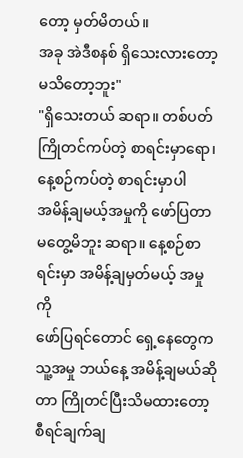တော့ မှတ်မိတယ်။
အခု အဲဒီစနစ် ရှိသေးလားတော့ မသိတော့ဘူး"
"ရှိသေးတယ် ဆရာ။ တစ်ပတ်ကြိုတင်ကပ်တဲ့ စာရင်းမှာရော၊ နေ့စဉ်ကပ်တဲ့ စာရင်းမှာပါ
အမိန့်ချမယ့်အမှုကို ဖော်ပြတာ မတွေ့မိဘူး ဆရာ။ နေ့စဉ်စာရင်းမှာ အမိန့်ချမှတ်မယ့် အမှုကို
ဖော်ပြရင်တောင် ရှေ့နေတွေက သူ့အမှု ဘယ်နေ့ အမိန့်ချမယ်ဆိုတာ ကြိုတင်ပြီးသိမထားတော့
စီရင်ချက်ချ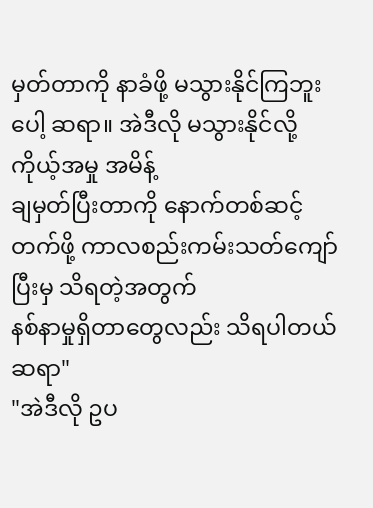မှတ်တာကို နာခံဖို့ မသွားနိုင်ကြဘူးပေါ့ ဆရာ။ အဲဒီလို မသွားနိုင်လို့ ကိုယ့်အမှု အမိန့်
ချမှတ်ပြီးတာကို နောက်တစ်ဆင့်တက်ဖို့ ကာလစည်းကမ်းသတ်ကျော်ပြီးမှ သိရတဲ့အတွက်
နစ်နာမှုရှိတာတွေလည်း သိရပါတယ် ဆရာ"
"အဲဒီလို ဥပ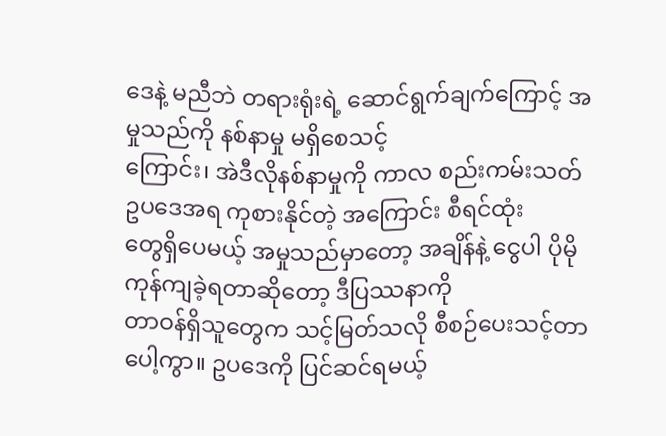ဒေနဲ့ မညီဘဲ တရားရုံးရဲ့ ဆောင်ရွက်ချက်ကြောင့် အမှုသည်ကို နစ်နာမှု မရှိစေသင့်
ကြောင်း၊ အဲဒီလိုနစ်နာမှုကို ကာလ စည်းကမ်းသတ်ဥပဒေအရ ကုစားနိုင်တဲ့ အကြောင်း စီရင်ထုံး
တွေရှိပေမယ့် အမှုသည်မှာတော့ အချိန်နဲ့ ငွေပါ ပိုမိုကုန်ကျခဲ့ရတာဆိုတော့ ဒီပြဿနာကို
တာဝန်ရှိသူတွေက သင့်မြတ်သလို စီစဉ်ပေးသင့်တာပေါ့ကွာ။ ဥပဒေကို ပြင်ဆင်ရမယ့်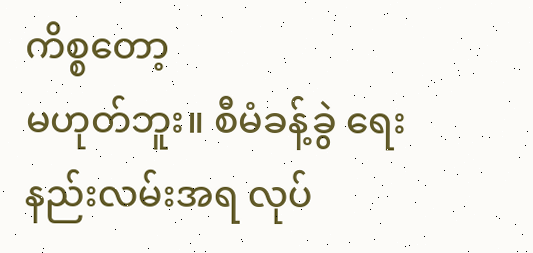ကိစ္စတော့
မဟုတ်ဘူး။ စီမံခန့်ခွဲ ရေးနည်းလမ်းအရ လုပ်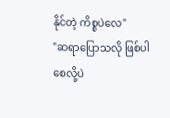နိုင်တဲ့ ကိစ္စပဲလေ"
"ဆရာပြောသလို ဖြစ်ပါစေလို့ပဲ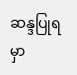ဆန္ဒပြုရမှာ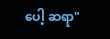ပေါ့ ဆရာ"